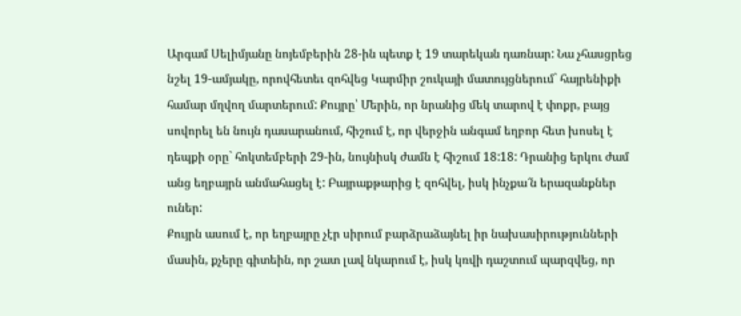Արգամ Սելիմյանը նոյեմբերին 28-ին պետք է 19 տարեկան դառնար: Նա չհասցրեց նշել 19-ամյակը, որովհետեւ զոհվեց Կարմիր շուկայի մատույցներում` հայրենիքի համար մղվող մարտերում: Քույրը՝ Մերին, որ նրանից մեկ տարով է փոքր, բայց սովորել են նույն դասարանում, հիշում է, որ վերջին անգամ եղբոր հետ խոսել է դեպքի օրը` հոկտեմբերի 29-ին, նույնիսկ ժամն է հիշում 18:18: Դրանից երկու ժամ անց եղբայրն անմահացել է: Բայրաքթարից է զոհվել, իսկ ինչքա՜ն երազանքներ ուներ:
Քույրն ասում է, որ եղբայրը չէր սիրում բարձրաձայնել իր նախասիրությունների մասին, քչերը գիտեին, որ շատ լավ նկարում է, իսկ կռվի դաշտում պարզվեց, որ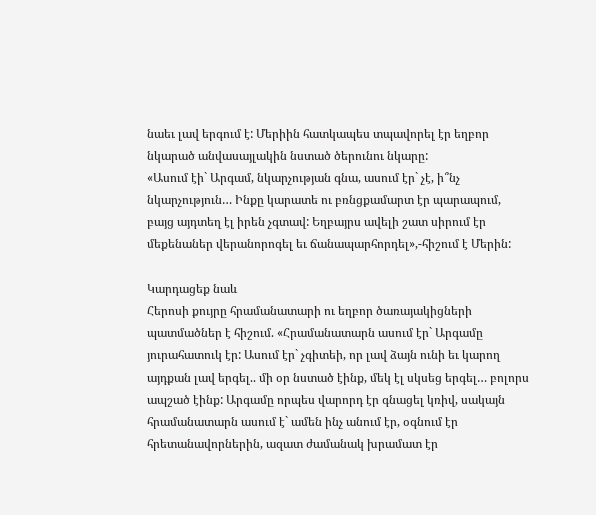նաեւ լավ երգում է: Մերիին հատկապես տպավորել էր եղբոր նկարած անվասայլակին նստած ծերունու նկարը:
«Ասում էի` Արգամ, նկարչության գնա, ասում էր` չէ, ի՞նչ նկարչություն… Ինքը կարատե ու բռնցքամարտ էր պարապում, բայց այդտեղ էլ իրեն չգտավ: Եղբայրս ավելի շատ սիրում էր մեքենաներ վերանորոգել եւ ճանապարհորդել»,-հիշում է Մերին:

Կարդացեք նաև
Հերոսի քույրը հրամանատարի ու եղբոր ծառայակիցների պատմածներ է հիշում. «Հրամանատարն ասում էր` Արգամը յուրահատուկ էր: Ասում էր` չգիտեի, որ լավ ձայն ունի եւ կարող այդքան լավ երգել.. մի օր նստած էինք, մեկ էլ սկսեց երգել… բոլորս ապշած էինք: Արգամը որպես վարորդ էր գնացել կռիվ, սակայն հրամանատարն ասում է` ամեն ինչ անում էր, օգնում էր հրետանավորներին, ազատ ժամանակ խրամատ էր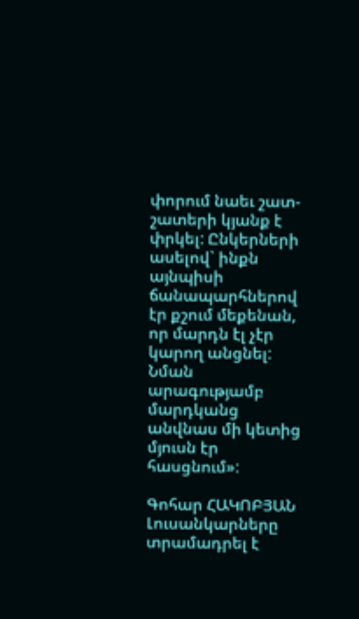փորում նաեւ շատ-շատերի կյանք է փրկել: Ընկերների ասելով` ինքն այնպիսի ճանապարհներով էր քշում մեքենան, որ մարդն էլ չէր կարող անցնել: Նման արագությամբ մարդկանց անվնաս մի կետից մյուսն էր հասցնում»:

Գոհար ՀԱԿՈԲՅԱՆ
Լուսանկարները տրամադրել է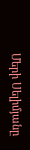Մերի Սելիմյանը